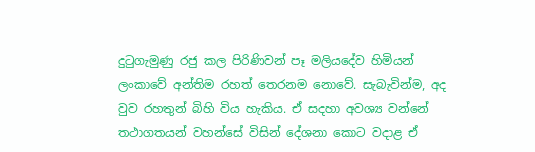දුටුගැමුණු රජු කල පිරිණිවන් පෑ මලියදේව හිමියන් ලංකාවේ අන්තිම රහත් තෙරනම නොවේ. සැබැවින්ම, අද වුව රහතුන් බිහි විය හැකිය. ඒ සදහා අවශ්‍ය වන්නේ තථාගතයන් වහන්සේ විසින් දේශනා කොට වදාළ ඒ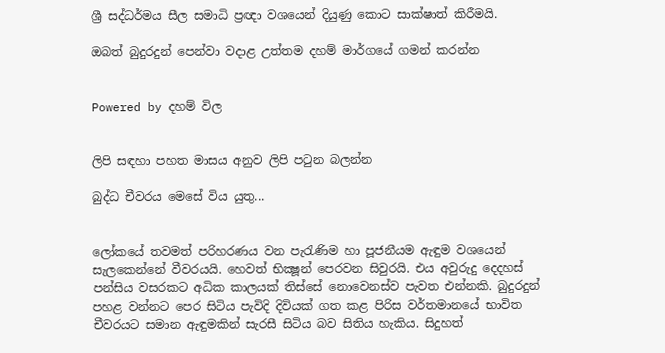ශ්‍රී සද්ධර්මය සීල සමාධි ප්‍රඥා වශයෙන් දියුණු කොට සාක්ෂාත් කිරීමයි.

ඔබත් බුදුරදුන් පෙන්වා වදාළ උත්තම දහම් මාර්ගයේ ගමන් කරන්න


Powered by දහම් විල


ලිපි සඳහා පහත මාසය අනුව ලිපි පටුන බලන්න

බුද්ධ චීවරය මෙසේ විය යුතු...


ලෝකයේ තවමත් පරිහරණය වන පැරැණිම හා පූජනීයම ඇඳුම වශයෙන් සැලකෙන්නේ වීවරයයි. හෙවත් භික්‍ෂූන් පෙරවන සිවුරයි. එය අවුරුදු දෙදහස්‌ පන්සිය වසරකට අධික කාලයක්‌ තිස්‌සේ නොවෙනස්‌ව පැවත එන්නකි. බුදුරදුන් පහළ වන්නට පෙර සිටිය පැවිදි දිවියක්‌ ගත කළ පිරිස වර්තමානයේ භාවිත චීවරයට සමාන ඇඳුමකින් සැරසී සිටිය බව සිතිය හැකිය. සිදුහත්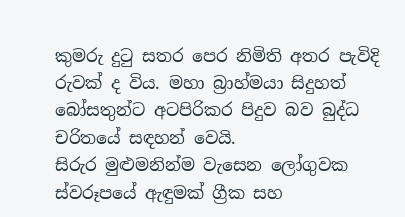කුමරු දුටු සතර පෙර නිමිති අතර පැවිදි රුවක්‌ ද විය. මහා බ්‍රාහ්මයා සිදුහත් බෝසතුන්ට අටපිරිකර පිදුව බව බුද්ධ චරිතයේ සඳහන් වෙයි.
සිරුර මුළුමනින්ම වැසෙන ලෝගුවක ස්‌වරූපයේ ඇඳුමක්‌ ග්‍රීක සහ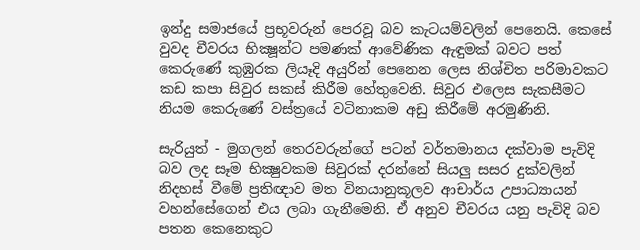ඉන්දු සමාජයේ ප්‍රභූවරුන් පෙරවූ බව කැටයම්වලින් පෙනෙයි. කෙසේ වුවද චීවරය භික්‍ෂූන්ට පමණක්‌ ආවේණික ඇඳුමක්‌ බවට පත් කෙරුණේ කුඹුරක ලියෑදි අයුරින් පෙනෙන ලෙස නිශ්චිත පරිමාවකට කඩ කපා සිවුර සකස්‌ කිරීම හේතුවෙනි. සිවුර එලෙස සැකසීමට නියම කෙරුණේ වස්‌ත්‍රයේ වටිනාකම අඩු කිරීමේ අරමුණිනි.

සැරියුත් - මුගලන් තෙරවරුන්ගේ පටන් වර්තමානය දක්‌වාම පැවිදි බව ලද සෑම භික්‍ෂුවකම සිවුරක්‌ දරන්නේ සියලු සසර දුක්‌වලින් නිදහස්‌ වීමේ ප්‍රතිඥාව මත විනයානුකූලව ආචාර්ය උපාධ්‍යායන් වහන්සේගෙන් එය ලබා ගැනීමෙනි. ඒ අනුව චීවරය යනු පැවිදි බව පතන කෙනෙකුට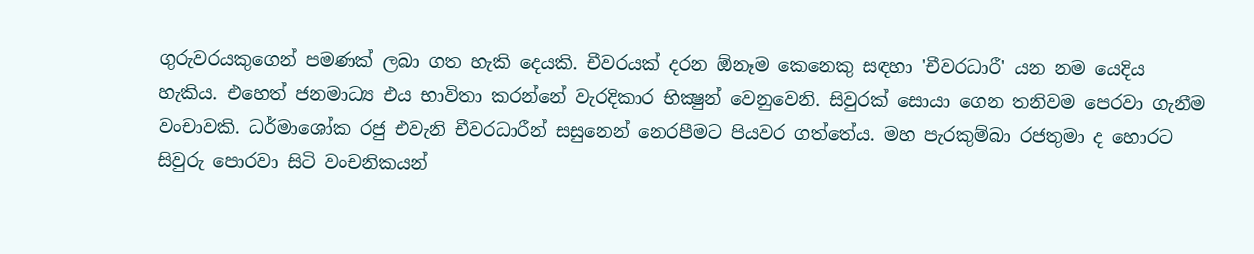ගුරුවරයකුගෙන් පමණක්‌ ලබා ගත හැකි දෙයකි. චීවරයක්‌ දරන ඕනෑම කෙනෙකු සඳහා 'චීවරධාරී' යන නම යෙදිය හැකිය. එහෙත් ජනමාධ්‍ය එය භාවිතා කරන්නේ වැරදිකාර භික්‍ෂුන් වෙනුවෙනි. සිවුරක්‌ සොයා ගෙන තනිවම පෙරවා ගැනීම වංචාවකි. ධර්මාශෝක රජු එවැනි චීවරධාරීන් සසුනෙන් නෙරපීමට පියවර ගත්තේය. මහ පැරකුම්බා රජතුමා ද හොරට සිවුරු පොරවා සිටි වංචනිකයන්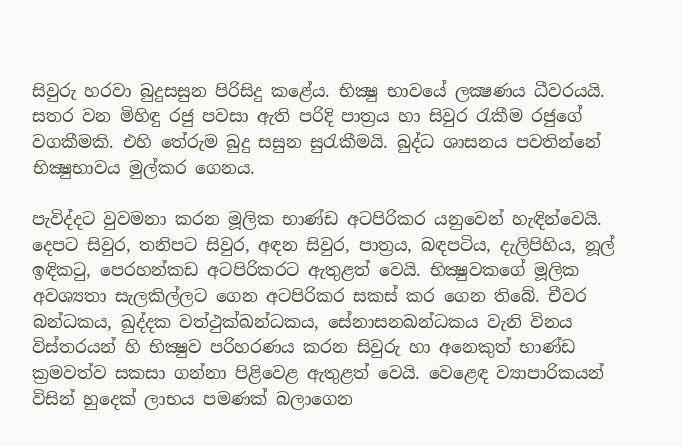සිවුරු හරවා බුදුසසුන පිරිසිදු කළේය. භික්‍ෂු භාවයේ ලක්‍ෂණය ධීවරයයි. සතර වන මිහිඳු රජු පවසා ඇති පරිදි පාත්‍රය හා සිවුර රැකීම රජුගේ වගකීමකි. එහි තේරුම බුදු සසුන සුරැකීමයි. බුද්ධ ශාසනය පවතින්නේ භික්‍ෂුභාවය මුල්කර ගෙනය.

පැවිද්දට වුවමනා කරන මූලික භාණ්‌ඩ අටපිරිකර යනුවෙන් හැඳින්වෙයි. දෙපට සිවුර, තනිපට සිවුර, අඳන සිවුර, පාත්‍රය, බඳපටිය, දැලිපිහිය, නූල් ඉඳිකටු, පෙරහන්කඩ අටපිරිකරට ඇතුළත් වෙයි. භික්‍ෂුවකගේ මූලික අවශ්‍යතා සැලකිල්ලට ගෙන අටපිරිකර සකස්‌ කර ගෙන තිබේ. චීවර බන්ධකය, ඛුද්දක වත්ථුක්‌ඛන්ධකය, සේනාසනඛන්ධකය වැනි විනය විස්‌තරයන් හි භික්‍ෂුව පරිහරණය කරන සිවුරු හා අනෙකුත් භාණ්‌ඩ ක්‍රමවත්ව සකසා ගන්නා පිළිවෙළ ඇතුළත් වෙයි. වෙළෙඳ ව්‍යාපාරිකයන් විසින් හුදෙක්‌ ලාභය පමණක්‌ බලාගෙන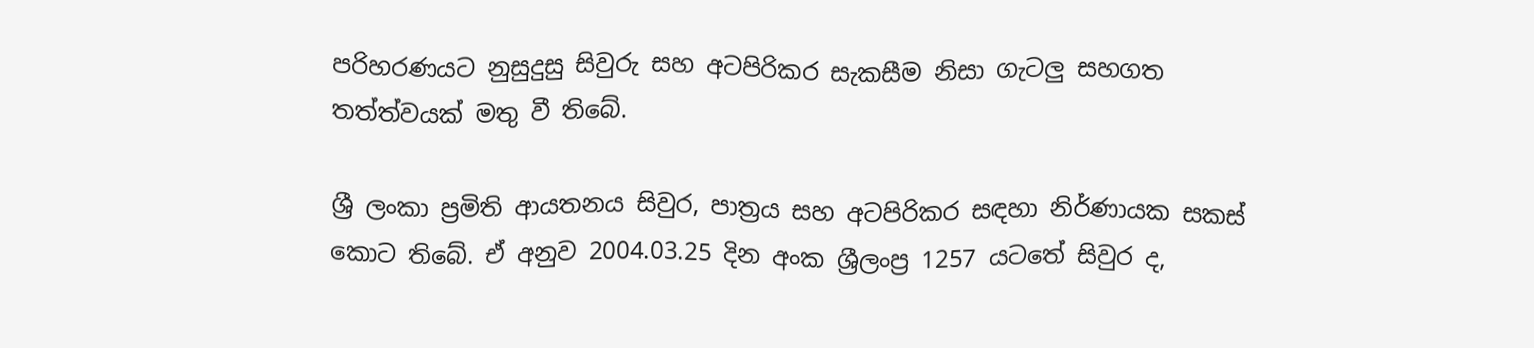පරිහරණයට නුසුදුසු සිවුරු සහ අටපිරිකර සැකසීම නිසා ගැටලු සහගත තත්ත්වයක්‌ මතු වී තිබේ.

ශ්‍රී ලංකා ප්‍රමිති ආයතනය සිවුර, පාත්‍රය සහ අටපිරිකර සඳහා නිර්ණායක සකස්‌ කොට තිබේ. ඒ අනුව 2004.03.25 දින අංක ශ්‍රීලංප්‍ර 1257 යටතේ සිවුර ද,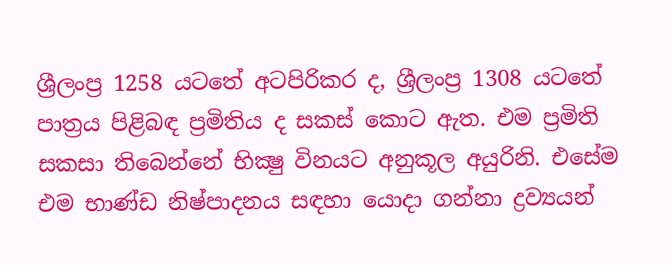ශ්‍රීලංප්‍ර 1258 යටතේ අටපිරිකර ද, ශ්‍රීලංප්‍ර 1308 යටතේ පාත්‍රය පිළිබඳ ප්‍රමිතිය ද සකස්‌ කොට ඇත. එම ප්‍රමිති සකසා තිබෙන්නේ භික්‍ෂු විනයට අනුකූල අයුරිනි. එසේම එම භාණ්‌ඩ නිෂ්පාදනය සඳහා යොදා ගන්නා ද්‍රව්‍යයන්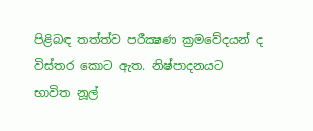පිළිබඳ තත්ත්ව පරීක්‍ෂණ ක්‍රමවේදයන් ද විස්‌තර කොට ඇත. නිෂ්පාදනයට භාවිත නූල්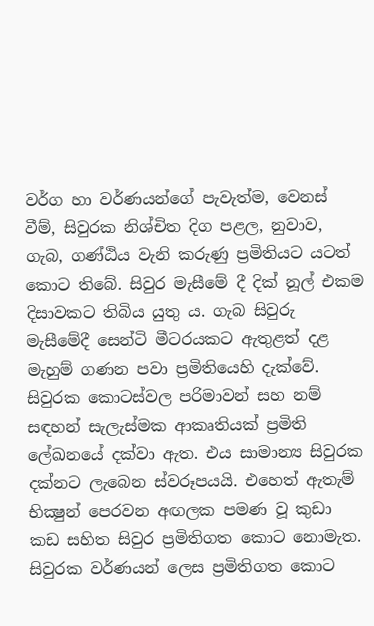වර්ග හා වර්ණයන්ගේ පැවැත්ම, වෙනස්‌ වීම්, සිවුරක නිශ්චිත දිග පළල, නුවාව, ගැබ, ගණ්‌ඨිය වැනි කරුණු ප්‍රමිතියට යටත් කොට තිබේ. සිවුර මැසීමේ දී දික්‌ නූල් එකම දිසාවකට තිබිය යුතු ය. ගැබ සිවුරු මැසීමේදී සෙන්ටි මීටරයකට ඇතුළත් දළ මැහුම් ගණන පවා ප්‍රමිතියෙහි දැක්‌වේ. සිවුරක කොටස්‌වල පරිමාවන් සහ නම් සඳහන් සැලැස්‌මක ආකෘතියක්‌ ප්‍රමිති ලේඛනයේ දක්‌වා ඇත. එය සාමාන්‍ය සිවුරක දක්‌නට ලැබෙන ස්‌වරූපයයි. එහෙත් ඇතැම් භික්‍ෂුන් පෙරවන අඟලක පමණ වූ කුඩා කඩ සහිත සිවුර ප්‍රමිතිගත කොට නොමැත. සිවුරක වර්ණයන් ලෙස ප්‍රමිතිගත කොට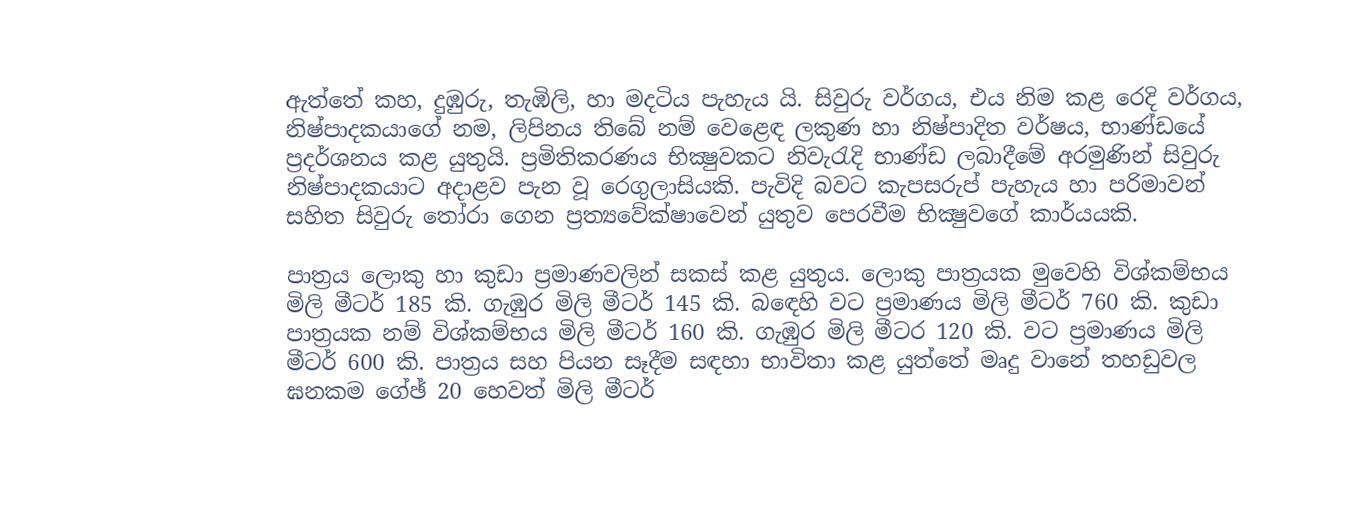ඇත්තේ කහ, දුඹුරු, තැඹිලි, හා මදටිය පැහැය යි. සිවුරු වර්ගය, එය නිම කළ රෙදි වර්ගය, නිෂ්පාදකයාගේ නම, ලිපිනය තිබේ නම් වෙළෙඳ ලකුණ හා නිෂ්පාදිත වර්ෂය, භාණ්‌ඩයේ ප්‍රදර්ශනය කළ යුතුයි. ප්‍රමිතිකරණය භික්‍ෂුවකට නිවැරැදි භාණ්‌ඩ ලබාදීමේ අරමුණින් සිවුරු නිෂ්පාදකයාට අදාළව පැන වූ රෙගුලාසියකි. පැවිදි බවට කැපසරුප් පැහැය හා පරිමාවන් සහිත සිවුරු තෝරා ගෙන ප්‍රත්‍යවේක්‌ෂාවෙන් යුතුව පෙරවීම භික්‍ෂුවගේ කාර්යයකි.

පාත්‍රය ලොකු හා කුඩා ප්‍රමාණවලින් සකස්‌ කළ යුතුය. ලොකු පාත්‍රයක මුවෙහි විශ්කම්භය මිලි මීටර් 185 කි. ගැඹුර මිලි මීටර් 145 කි. බඳෙහි වට ප්‍රමාණය මිලි මීටර් 760 කි. කුඩා පාත්‍රයක නම් විශ්කම්භය මිලි මීටර් 160 කි. ගැඹුර මිලි මීටර 120 කි. වට ප්‍රමාණය මිලි මීටර් 600 කි. පාත්‍රය සහ පියන සෑදීම සඳහා භාවිතා කළ යුත්තේ මෘදු වානේ තහඩුවල ඝනකම ගේඡ් 20 හෙවත් මිලි මීටර්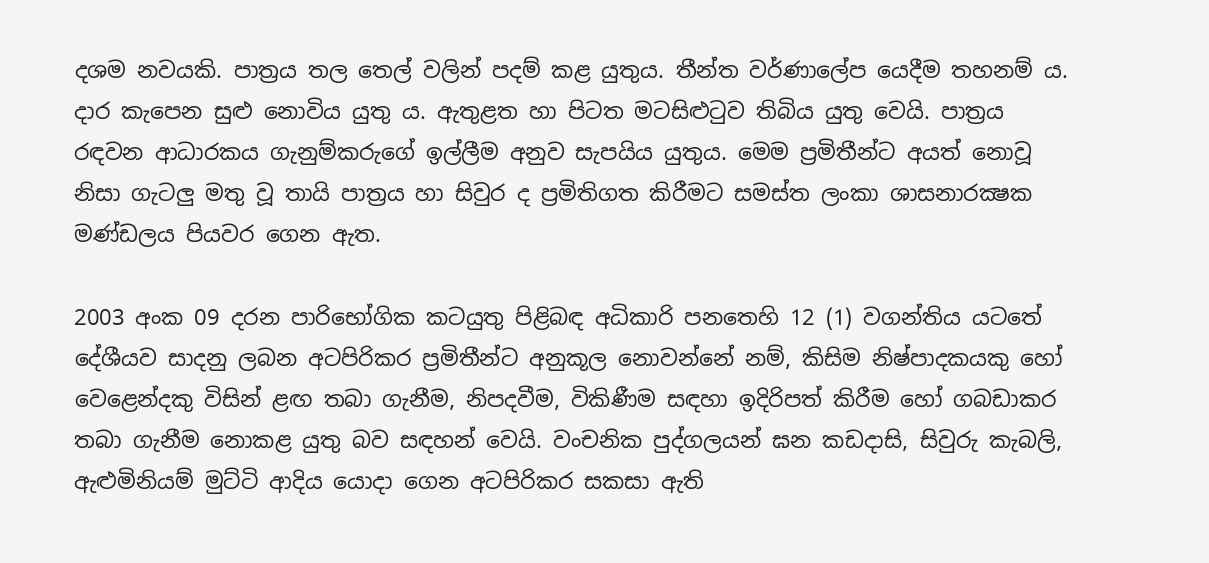දශම නවයකි. පාත්‍රය තල තෙල් වලින් පදම් කළ යුතුය. තීන්ත වර්ණාලේප යෙදීම තහනම් ය. දාර කැපෙන සුළු නොවිය යුතු ය. ඇතුළත හා පිටත මටසිළුටුව තිබිය යුතු වෙයි. පාත්‍රය රඳවන ආධාරකය ගැනුම්කරුගේ ඉල්ලීම අනුව සැපයිය යුතුය. මෙම ප්‍රමිතීන්ට අයත් නොවූ නිසා ගැටලු මතු වූ තායි පාත්‍රය හා සිවුර ද ප්‍රමිතිගත කිරීමට සමස්‌ත ලංකා ශාසනාරක්‍ෂක මණ්‌ඩලය පියවර ගෙන ඇත.

2003 අංක 09 දරන පාරිභෝගික කටයුතු පිළිබඳ අධිකාරි පනතෙහි 12 (1) වගන්තිය යටතේ දේශීයව සාදනු ලබන අටපිරිකර ප්‍රමිතීන්ට අනුකූල නොවන්නේ නම්, කිසිම නිෂ්පාදකයකු හෝ වෙළෙන්දකු විසින් ළඟ තබා ගැනීම, නිපදවීම, විකිණීම සඳහා ඉදිරිපත් කිරීම හෝ ගබඩාකර තබා ගැනීම නොකළ යුතු බව සඳහන් වෙයි. වංචනික පුද්ගලයන් ඝන කඩදාසි, සිවුරු කැබලි, ඇළුමිනියම් මුට්‌ටි ආදිය යොදා ගෙන අටපිරිකර සකසා ඇති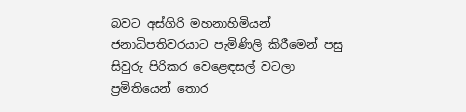බවට අස්‌ගිරි මහනාහිමියන් ජනාධිපතිවරයාට පැමිණිලි කිරීමෙන් පසු සිවුරු පිරිකර වෙළෙඳසල් වටලා ප්‍රමිතියෙන් තොර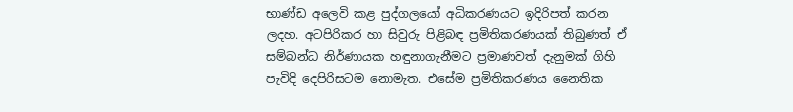භාණ්‌ඩ අලෙවි කළ පුද්ගලයෝ අධිකරණයට ඉදිරිපත් කරන ලදහ. අටපිරිකර හා සිවුරු පිළිබඳ ප්‍රමිතිකරණයක්‌ තිබුණත් ඒ සම්බන්ධ නිර්ණායක හඳුනාගැනීමට ප්‍රමාණවත් දැනුමක්‌ ගිහි පැවිදි දෙපිරිසටම නොමැත. එසේම ප්‍රමිතිකරණය නෛතික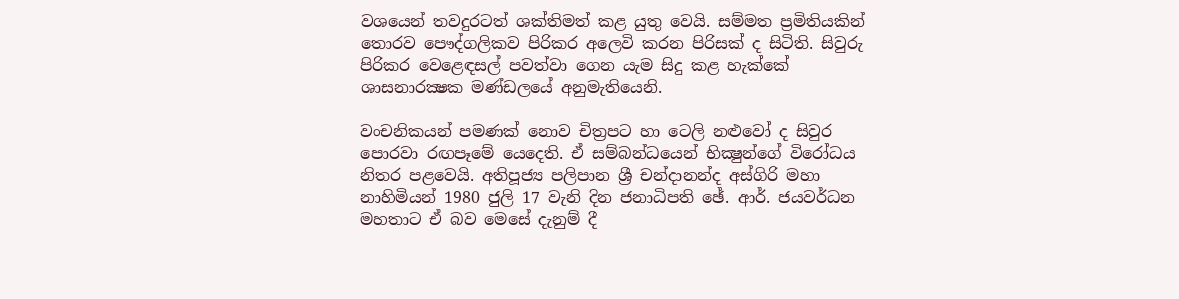වශයෙන් තවදුරටත් ශක්‌තිමත් කළ යුතු වෙයි. සම්මත ප්‍රමිතියකින් තොරව පෞද්ගලිකව පිරිකර අලෙවි කරන පිරිසක්‌ ද සිටිති. සිවුරු පිරිකර වෙළෙඳසල් පවත්වා ගෙන යැම සිදු කළ හැක්‌කේ ශාසනාරක්‍ෂක මණ්‌ඩලයේ අනුමැතියෙනි.

වංචනිකයන් පමණක්‌ නොව චිත්‍රපට හා ටෙලි නළුවෝ ද සිවුර පොරවා රඟපෑමේ යෙදෙති. ඒ සම්බන්ධයෙන් භික්‍ෂුන්ගේ විරෝධය නිතර පළවෙයි. අතිපූජ්‍ය පලිපාන ශ්‍රී චන්දානන්ද අස්‌ගිරි මහා නාහිමියන් 1980 ජුලි 17 වැනි දින ජනාධිපති ඡේ. ආර්. ජයවර්ධන මහතාට ඒ බව මෙසේ දැනුම් දී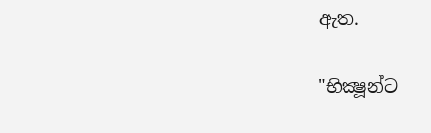ඇත.

"භික්‍ෂූන්ට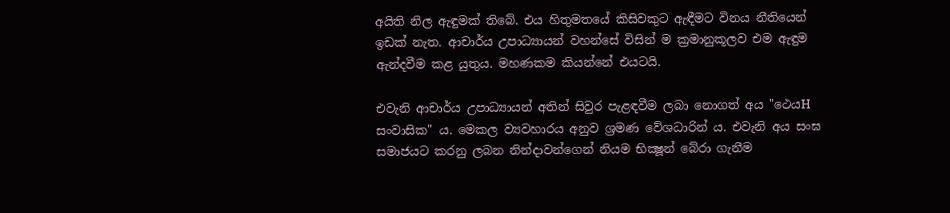අයිති නිල ඇඳුමක්‌ තිබේ. එය හිතුමතයේ කිසිවකුට ඇඳීමට විනය නීතියෙන් ඉඩක්‌ නැත. ආචාර්ය උපාධ්‍යායන් වහන්සේ විසින් ම ක්‍රමානුකූලව එම ඇඳුම ඇන්දවීම කළ යුතුය. මහණකම කියන්නේ එයටයි.

එවැනි ආචාර්ය උපාධ්‍යායන් අතින් සිවුර පැළඳවීම ලබා නොගත් අය "ථෙයH සංවාසික" ය. මෙකල ව්‍යවහාරය අනුව ශ්‍රමණ වේශධාරින් ය. එවැනි අය සංඝ සමාජයට කරනු ලබන නින්දාවන්ගෙන් නියම භික්‍ෂූන් බේරා ගැනීම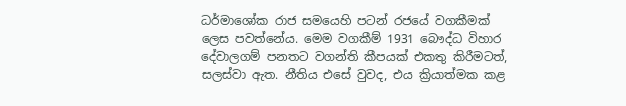ධර්මාශෝක රාජ සමයෙහි පටන් රජයේ වගකීමක්‌ ලෙස පවත්නේය. මෙම වගකීම් 1931 බෞද්ධ විහාර දේවාලගම් පනතට වගන්ති කීපයක්‌ එකතු කිරීමටත්, සලස්‌වා ඇත. නීතිය එසේ වුවද, එය ක්‍රියාත්මක කළ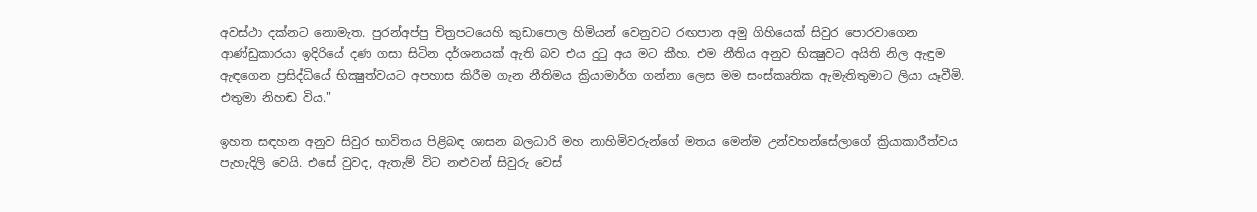අවස්‌ථා දක්‌නට නොමැත. පුරන්අප්පු චිත්‍රපටයෙහි කුඩාපොල හිමියන් වෙනුවට රඟපාන අමු ගිහියෙක්‌ සිවුර පොරවාගෙන ආණ්‌ඩුකාරයා ඉදිරියේ දණ ගසා සිටින දර්ශනයක්‌ ඇති බව එය දුටු අය මට කීහ. එම නීතිය අනුව භික්‍ෂුවට අයිති නිල ඇඳුම ඇඳගෙන ප්‍රසිද්ධියේ භික්‍ෂුත්වයට අපහාස කිරීම ගැන නීතිමය ක්‍රියාමාර්ග ගන්නා ලෙස මම සංස්‌කෘතික ඇමැතිතුමාට ලියා යෑවීමි. එතුමා නිහඬ විය."

ඉහත සඳහන අනුව සිවුර භාවිතය පිළිබඳ ශාසන බලධාරි මහ නාහිමිවරුන්ගේ මතය මෙන්ම උන්වහන්සේලාගේ ක්‍රියාකාරීත්වය පැහැදිලි වෙයි. එසේ වුවද, ඇතැම් විට නළුවන් සිවුරු වෙස්‌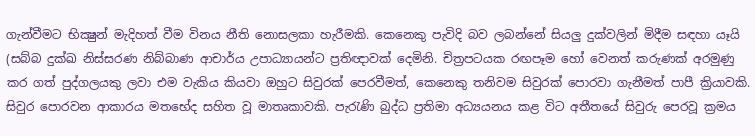ගැන්වීමට භික්‍ෂුන් මැදිහත් වීම විනය නීති නොසලකා හැරීමකි. කෙනෙකු පැවිදි බව ලබන්නේ සියලු දුක්‌වලින් මිදීම සඳහා යෑයි (සබ්බ දුක්‌ඛ නිස්‌සරණ නිබ්බාණ ආචාර්ය උපාධ්‍යායන්ට ප්‍රතිඥාවක්‌ දෙමිනි. චිත්‍රපටයක රඟපෑම හෝ වෙනත් කරුණක්‌ අරමුණු කර ගත් පුද්ගලයකු ලවා එම වැකිය කියවා ඔහුට සිවුරක්‌ පෙරවීමත්, කෙනෙකු තනිවම සිවුරක්‌ පොරවා ගැනීමත් පාපී ක්‍රියාවකි. සිවුර පොරවන ආකාරය මතභේද සහිත වූ මාතෘකාවකි. පැරැණි බුද්ධ ප්‍රතිමා අධ්‍යයනය කළ විට අතීතයේ සිවුරු පෙරවූ ක්‍රමය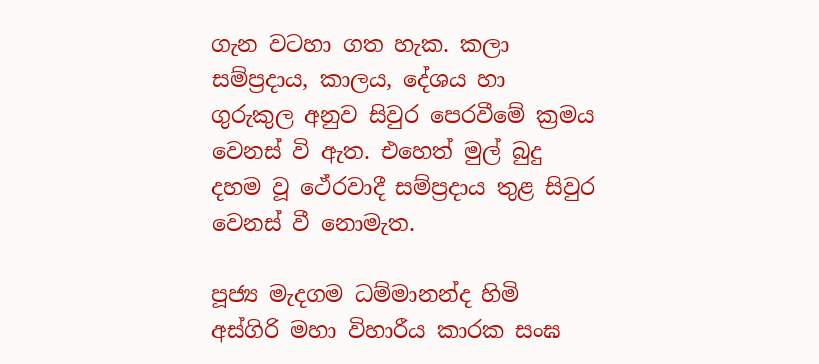ගැන වටහා ගත හැක. කලා සම්ප්‍රදාය, කාලය, දේශය හා ගුරුකුල අනුව සිවුර පෙරවීමේ ක්‍රමය වෙනස්‌ වි ඇත. එහෙත් මුල් බුදු දහම වූ ථේරවාදී සම්ප්‍රදාය තුළ සිවුර වෙනස්‌ වී නොමැත.

පූජ්‍ය මැදගම ධම්මානන්ද හිමි
අස්‌ගිරි මහා විහාරීය කාරක සංඝ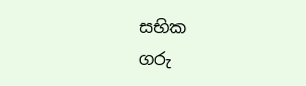සභික
ගරු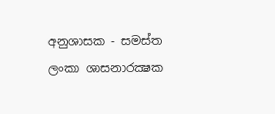අනුශාසක - සමස්‌ත ලංකා ශාසනාරක්‍ෂක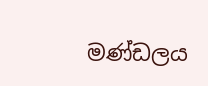මණ්‌ඩලය